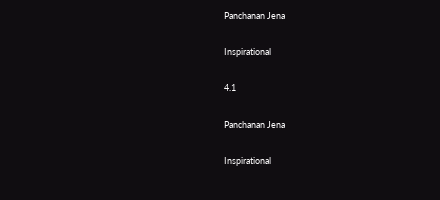Panchanan Jena

Inspirational

4.1

Panchanan Jena

Inspirational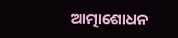ଆତ୍ମାଶୋଧନ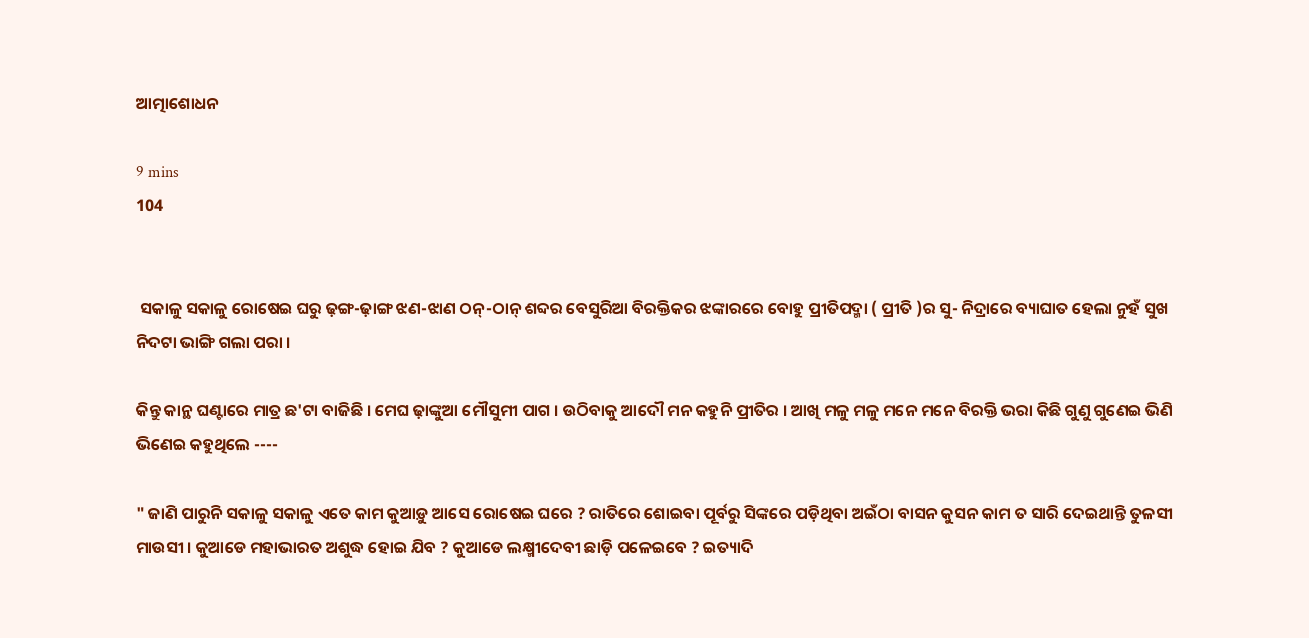ଆତ୍ମାଶୋଧନ

9 mins
104


 ସକାଳୁ ସକାଳୁ ରୋଷେଇ ଘରୁ ଢ଼ଙ୍ଗ-ଢ଼ାଙ୍ଗ ଝଣ-ଝାଣ ଠନ୍‌-ଠାନ୍ ଶବ୍ଦର ବେସୁରିଆ ବିରକ୍ତିକର ଝଙ୍କାରରେ ବୋହୁ ପ୍ରୀତିପଦ୍ମା ( ପ୍ରୀତି )ର ସୁ- ନିଦ୍ରାରେ ବ୍ୟାଘାତ ହେଲା ନୁହଁ ସୁଖ ନିଦଟା ଭାଙ୍ଗି ଗଲା ପରା ।

କିନ୍ତୁ କାନ୍ଥ ଘଣ୍ଟାରେ ମାତ୍ର ଛ'ଟା ବାଜିଛି । ମେଘ ଢ଼ାଙ୍କୁଆ ମୌସୁମୀ ପାଗ । ଉଠିବାକୁ ଆଦୌ ମନ କହୁନି ପ୍ରୀତିର । ଆଖି ମଳୁ ମଳୁ ମନେ ମନେ ବିରକ୍ତି ଭରା କିଛି ଗୁଣୁ ଗୁଣେଇ ଭିଣି ଭିଣେଇ କହୁଥିଲେ ----

" ଜାଣି ପାରୁନି ସକାଳୁ ସକାଳୁ ଏତେ କାମ କୁଆଡ଼ୁ ଆସେ ରୋଷେଇ ଘରେ ? ରାତିରେ ଶୋଇବା ପୂର୍ବରୁ ସିଙ୍କରେ ପଡ଼ିଥିବା ଅଇଁଠା ବାସନ କୁସନ କାମ ତ ସାରି ଦେଇଥାନ୍ତି ତୁଳସୀ ମାଉସୀ । କୁଆଡେ ମହାଭାରତ ଅଶୁଦ୍ଧ ହୋଇ ଯିବ ? କୁଆଡେ ଲକ୍ଷ୍ମୀଦେବୀ ଛାଡ଼ି ପଳେଇବେ ? ଇତ୍ୟାଦି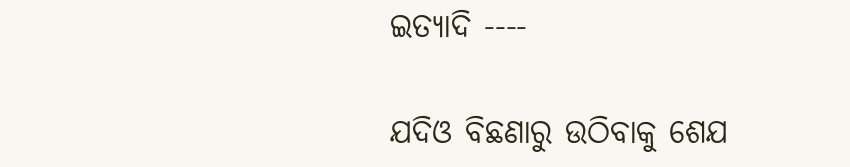ଇତ୍ୟାଦି ----

ଯଦିଓ ବିଛଣାରୁ ଉଠିବାକୁ ଶେଯ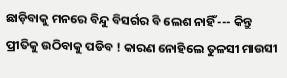ଛାଡ଼ିବାକୁ ମନରେ ବିନ୍ଦୁ ବିସର୍ଗର ବି ଲେଶ ନାହିଁ --- କିନ୍ତୁ ପ୍ରୀତିକୁ ଉଠିବାକୁ ପଡିବ ! କାରଣ ନୋହିଲେ ତୁଳସୀ ମାଉସୀ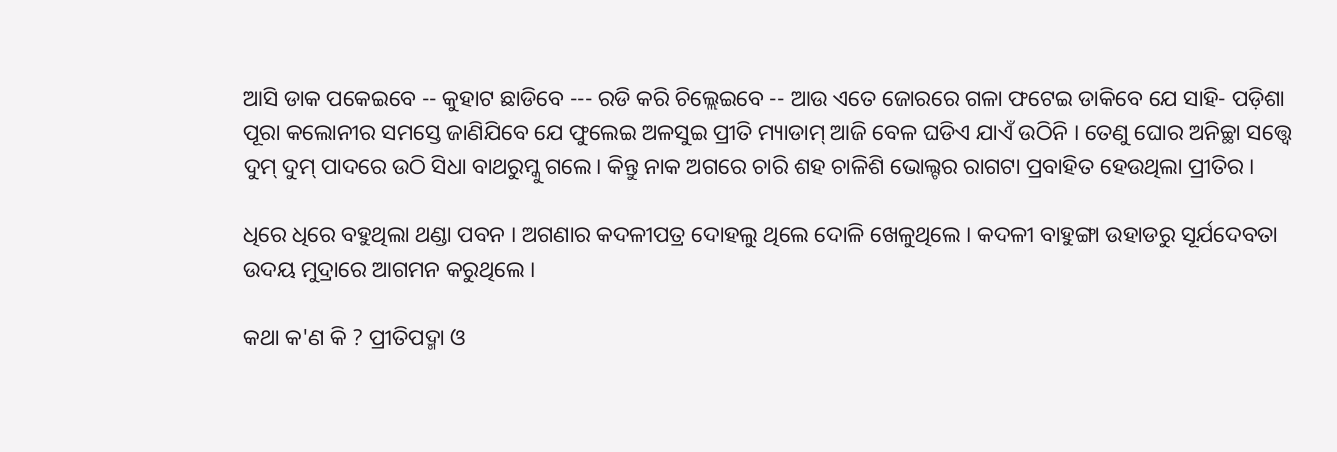ଆସି ଡାକ ପକେଇବେ -- କୁହାଟ ଛାଡିବେ --- ରଡି କରି ଚିଲ୍ଲେଇବେ -- ଆଉ ଏତେ ଜୋରରେ ଗଳା ଫଟେଇ ଡାକିବେ ଯେ ସାହି- ପଡ଼ିଶା ପୂରା କଲୋନୀର ସମସ୍ତେ ଜାଣିଯିବେ ଯେ ଫୁଲେଇ ଅଳସୁଇ ପ୍ରୀତି ମ୍ୟାଡାମ୍ ଆଜି ବେଳ ଘଡିଏ ଯାଏଁ ଉଠିନି । ତେଣୁ ଘୋର ଅନିଚ୍ଛା ସତ୍ତ୍ଵେ ଦୁମ୍ ଦୁମ୍ ପାଦରେ ଉଠି ସିଧା ବାଥରୁମ୍କୁ ଗଲେ। କିନ୍ତୁ ନାକ ଅଗରେ ଚାରି ଶହ ଚାଳିଶି ଭୋଲ୍ଟର ରାଗଟା ପ୍ରବାହିତ ହେଉଥିଲା ପ୍ରୀତିର ।

ଧିରେ ଧିରେ ବହୁଥିଲା ଥଣ୍ଡା ପବନ । ଅଗଣାର କଦଳୀପତ୍ର ଦୋହଲୁ ଥିଲେ ଦୋଳି ଖେଳୁଥିଲେ । କଦଳୀ ବାହୁଙ୍ଗା ଉହାଡରୁ ସୂର୍ଯଦେବତା ଉଦୟ ମୁଦ୍ରାରେ ଆଗମନ କରୁଥିଲେ ।

କଥା କ'ଣ କି ? ପ୍ରୀତିପଦ୍ମା ଓ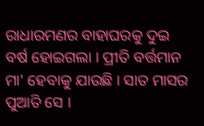ରାଧାରମଣର ବାହାଘରକୁ ଦୁଇ ବର୍ଷ ହୋଇଗଲା । ପ୍ରୀତି ବର୍ତ୍ତମାନ ମା' ହେବାକୁ ଯାଉଛି । ସାତ ମାସର ପୁଆତି ସେ ।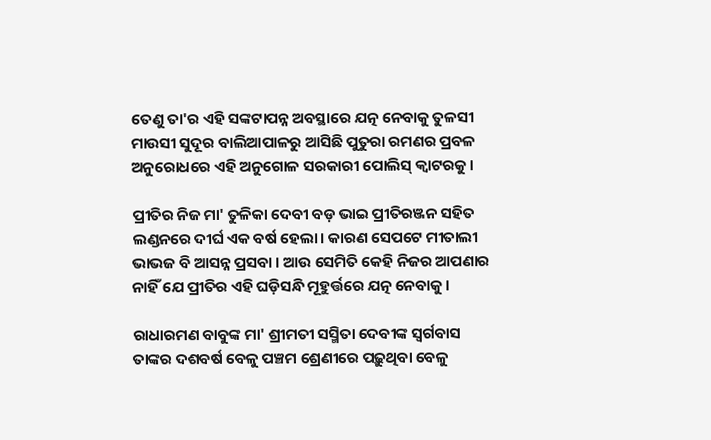ତେଣୁ ତା'ର ଏହି ସଙ୍କଟାପନ୍ନ ଅବସ୍ଥାରେ ଯତ୍ନ ନେବାକୁ ତୁଳସୀ ମାଉସୀ ସୁଦୂର ବାଲିଆପାଳରୁ ଆସିଛି ପୁତୁରା ରମଣର ପ୍ରବଳ ଅନୁରୋଧରେ ଏହି ଅନୁଗୋଳ ସରକାରୀ ପୋଲିସ୍ କ୍ଵାଟରକୁ ।

ପ୍ରୀତିର ନିଜ ମା' ତୁଳିକା ଦେବୀ ବଡ଼ ଭାଇ ପ୍ରୀତିରଞ୍ଜନ ସହିତ ଲଣ୍ଡନରେ ଦୀର୍ଘ ଏକ ବର୍ଷ ହେଲା। କାରଣ ସେପଟେ ମୀତାଲୀ ଭାଭଜ ବି ଆସନ୍ନ ପ୍ରସବା । ଆଉ ସେମିତି କେହି ନିଜର ଆପଣାର ନାହିଁ ଯେ ପ୍ରୀତିର ଏହି ଘଡ଼ିସନ୍ଧି ମୂହୁର୍ତ୍ତରେ ଯତ୍ନ ନେବାକୁ ।

ରାଧାରମଣ ବାବୁଙ୍କ ମା' ଶ୍ରୀମତୀ ସସ୍ମିତା ଦେବୀଙ୍କ ସ୍ଵର୍ଗବାସ ତାଙ୍କର ଦଶବର୍ଷ ବେଳୁ ପଞ୍ଚମ ଶ୍ରେଣୀରେ ପଢ଼ୁଥିବା ବେଳୁ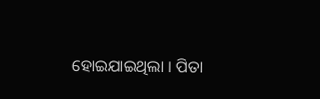ହୋଇଯାଇଥିଲା । ପିତା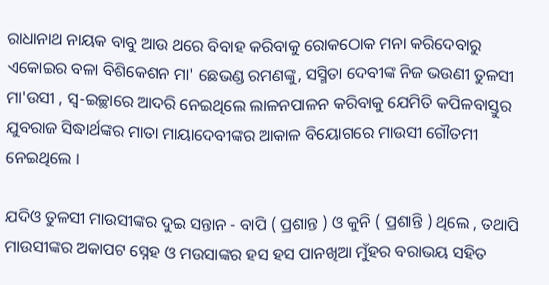ରାଧାନାଥ ନାୟକ ବାବୁ ଆଉ ଥରେ ବିବାହ କରିବାକୁ ରୋକଠୋକ ମନା କରିଦେବାରୁ ଏକୋଇର ବଳା ବିଶିକେଶନ ମା' ଛେଭଣ୍ଡ ରମଣଙ୍କୁ, ସସ୍ମିତା ଦେବୀଙ୍କ ନିଜ ଭଉଣୀ ତୁଳସୀ ମା'ଉସୀ , ସ୍ବ-ଇଚ୍ଛାରେ ଆଦରି ନେଇଥିଲେ ଲାଳନପାଳନ କରିବାକୁ ଯେମିତି କପିଳବାସ୍ତୁର ଯୁବରାଜ ସିଦ୍ଧାର୍ଥଙ୍କର ମାତା ମାୟାଦେବୀଙ୍କର ଆକାଳ ବିୟୋଗରେ ମାଉସୀ ଗୌତମୀ ନେଇଥିଲେ ।

ଯଦିଓ ତୁଳସୀ ମାଉସୀଙ୍କର ଦୁଇ ସନ୍ତାନ - ବାପି ( ପ୍ରଶାନ୍ତ ) ଓ କୁନି ( ପ୍ରଶାନ୍ତି ) ଥିଲେ , ତଥାପି ମାଉସୀଙ୍କର ଅକାପଟ ସ୍ନେହ ଓ ମଉସାଙ୍କର ହସ ହସ ପାନଖିଆ ମୁଁହର ବରାଭୟ ସହିତ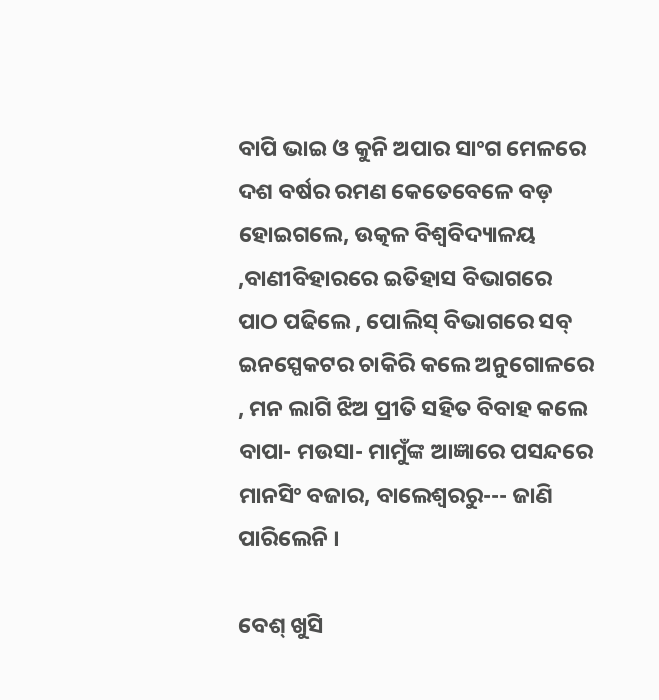ବାପି ଭାଇ ଓ କୁନି ଅପାର ସାଂଗ ମେଳରେ ଦଶ ବର୍ଷର ରମଣ କେତେବେଳେ ବଡ଼ ହୋଇଗଲେ, ଉତ୍କଳ ବିଶ୍ଵବିଦ୍ୟାଳୟ ,ବାଣୀବିହାରରେ ଇତିହାସ ବିଭାଗରେ ପାଠ ପଢିଲେ , ପୋଲିସ୍‌ ବିଭାଗରେ ସବ୍ ଇନସ୍ପେକଟର ଚାକିରି କଲେ ଅନୁଗୋଳରେ , ମନ ଲାଗି ଝିଅ ପ୍ରୀତି ସହିତ ବିବାହ କଲେ ବାପା- ମଉସା- ମାମୁଁଙ୍କ ଆଜ୍ଞାରେ ପସନ୍ଦରେ ମାନସିଂ ବଜାର, ବାଲେଶ୍ଵରରୁ--- ଜାଣି ପାରିଲେନି ।

ବେଶ୍ ଖୁସି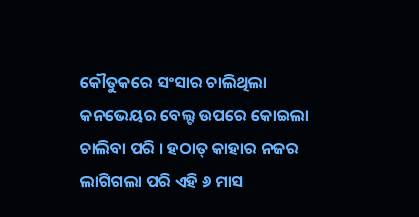କୌତୁକରେ ସଂସାର ଚାଲିଥିଲା କନଭେୟର ବେଲ୍ଟ ଉପରେ କୋଇଲା ଚାଲିବା ପରି । ହଠାତ୍‌ କାହାର ନଜର ଲାଗିଗଲା ପରି ଏହି ୬ ମାସ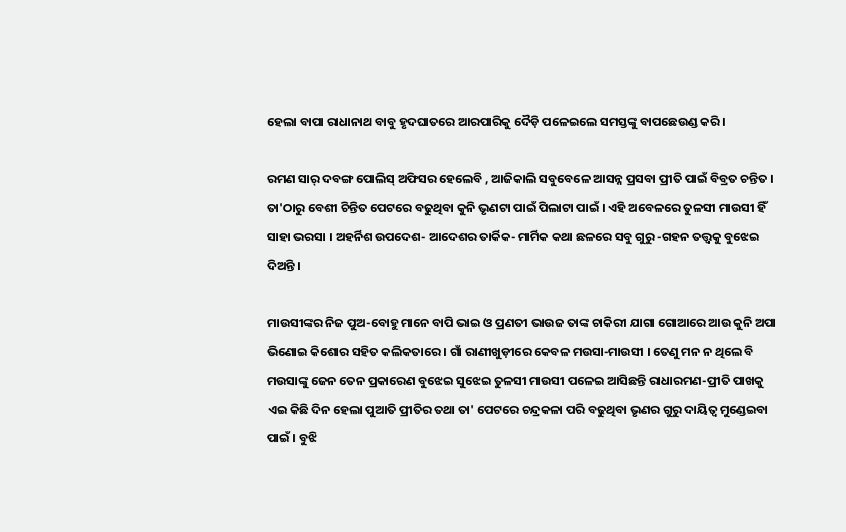ହେଲା ବାପା ରାଧାନାଥ ବାବୁ ହୃଦଘାତରେ ଆରପାରିକୁ ଦୈଡ଼ି ପଳେଇଲେ ସମସ୍ତଙ୍କୁ ବାପଛେଉଣ୍ଡ କରି ।

ରମଣ ସାର୍ ଦବଙ୍ଗ ପୋଲିସ୍‌ ଅଫିସର ହେଲେବି , ଆଜିକାଲି ସବୁବେଳେ ଆସନ୍ନ ପ୍ରସବା ପ୍ରୀତି ପାଇଁ ବିବ୍ରତ ଚନ୍ତିତ । ତା'ଠାରୁ ବେଶୀ ଚିନ୍ତିତ ପେଟରେ ବଢୁଥିବା କୁନି ଭୃଣଟା ପାଇଁ ପିଲାଟା ପାଇଁ । ଏହି ଅବେଳରେ ତୁଳସୀ ମାଉସୀ ହିଁ ସାହା ଭରସା । ଅହର୍ନିଶ ଉପଦେଶ- ଆଦେଶର ତାର୍କିକ- ମାର୍ମିକ କଥା ଛଳରେ ସବୁ ଗୁରୁ -ଗହନ ତତ୍ତ୍ଵକୁ ବୁଝେଇ ଦିଅନ୍ତି ।

ମାଉସୀଙ୍କର ନିଜ ପୁଅ-ବୋହୁ ମାନେ ବାପି ଭାଇ ଓ ପ୍ରଣତୀ ଭାଉଜ ତାଙ୍କ ଚାକିରୀ ଯାଗା ଗୋଆରେ ଆଉ କୁନି ଅପା ଭିଣୋଇ କିଶୋର ସହିତ କଲିକତାରେ । ଗାଁ ରାଣୀଖୁଡ଼ୀରେ କେବଳ ମଉସା-ମାଉସୀ । ତେଣୁ ମନ ନ ଥିଲେ ବି ମଉସାଙ୍କୁ ଜେନ ତେନ ପ୍ରକାରେଣ ବୁଝେଇ ସୁଝେଇ ତୁଳସୀ ମାଉସୀ ପଳେଇ ଆସିଛନ୍ତି ରାଧାରମଣ-ପ୍ରୀତି ପାଖକୁ ଏଇ କିଛି ଦିନ ହେଲା ପୁଆତି ପ୍ରୀତିର ତଥା ତା' ପେଟରେ ଚନ୍ଦ୍ରକଳା ପରି ବଢୁଥିବା ଭୃଣର ଗୁରୁ ଦାୟିତ୍ଵ ମୁଣ୍ଡେଇବା ପାଇଁ । ବୁଝି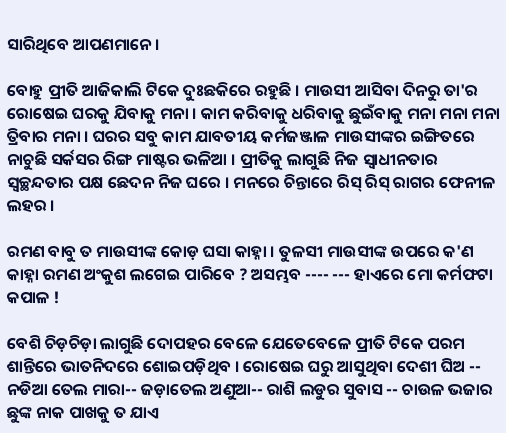ସାରିଥିବେ ଆପଣମାନେ ।

ବୋହୁ ପ୍ରୀତି ଆଜିକାଲି ଟିକେ ଦୁଃଛକିରେ ରହୁଛି । ମାଉସୀ ଆସିବା ଦିନରୁ ତା'ର ରୋଷେଇ ଘରକୁ ଯିବାକୁ ମନା । କାମ କରିବାକୁ ଧରିବାକୁ ଛୁଇଁବାକୁ ମନା ମନା ମନା ତ୍ରିବାର ମନା । ଘରର ସବୁ କାମ ଯାବତୀୟ କର୍ମଜଞ୍ଜାଳ ମାଉସୀଙ୍କର ଇଙ୍ଗିତରେ ନାଚୁଛି ସର୍କସର ରିଙ୍ଗ ମାଷ୍ଟର ଭଳିଆ । ପ୍ରୀତିକୁ ଲାଗୁଛି ନିଜ ସ୍ଵାଧୀନତାର ସ୍ୱଚ୍ଛନ୍ଦତାର ପକ୍ଷ ଛେଦନ ନିଜ ଘରେ । ମନରେ ଚିନ୍ତାରେ ରିସ୍ ରିସ୍ ରାଗର ଫେନୀଳ ଲହର ।

ରମଣ ବାବୁ ତ ମାଉସୀଙ୍କ କୋଡ଼ ଘସା କାହ୍ନା । ତୁଳସୀ ମାଉସୀଙ୍କ ଉପରେ କ'ଣ କାହ୍ନା ରମଣ ଅଂକୁଶ ଲଗେଇ ପାରିବେ ? ଅସମ୍ଭବ ---- --- ହାଏରେ ମୋ କର୍ମଫଟା କପାଳ !

ବେଶି ଚିଡ଼ଚିଡ଼ା ଲାଗୁଛି ଦୋପହର ବେଳେ ଯେତେବେଳେ ପ୍ରୀତି ଟିକେ ପରମ ଶାନ୍ତିରେ ଭାତନିଦରେ ଶୋଇପଡ଼ିଥିବ । ରୋଷେଇ ଘରୁ ଆସୁଥିବା ଦେଶୀ ଘିଅ -- ନଡିଆ ତେଲ ମାରା-- ଜଡ଼ାତେଲ ଅଣୁଆ-- ରାଶି ଲଡୁର ସୁବାସ -- ଚାଉଳ ଭଜାର ଛୁଙ୍କ ନାକ ପାଖକୁ ତ ଯାଏ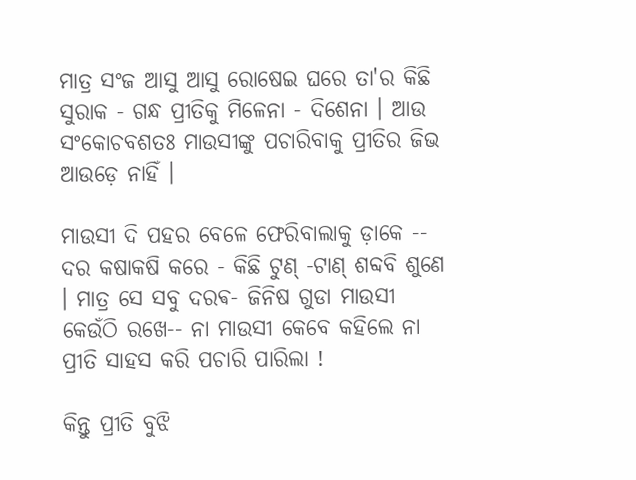ମାତ୍ର ସଂଜ ଆସୁ ଆସୁ ରୋଷେଇ ଘରେ ତା'ର କିଛି ସୁରାକ - ଗନ୍ଧ ପ୍ରୀତିକୁ ମିଳେନା - ଦିଶେନା । ଆଉ ସଂକୋଚବଶତଃ ମାଉସୀଙ୍କୁ ପଚାରିବାକୁ ପ୍ରୀତିର ଜିଭ ଆଉଡ଼େ ନାହିଁ ।

ମାଉସୀ ଦି ପହର ବେଳେ ଫେରିବାଲାକୁ ଡ଼ାକେ -- ଦର କଷାକଷି କରେ - କିଛି ଟୁଣ୍ -ଟାଣ୍ ଶବ୍ଦବି ଶୁଣେ । ମାତ୍ର ସେ ସବୁ ଦରଵ- ଜିନିଷ ଗୁଡା ମାଉସୀ କେଉଁଠି ରଖେ-- ନା ମାଉସୀ କେବେ କହିଲେ ନା ପ୍ରୀତି ସାହସ କରି ପଚାରି ପାରିଲା !

କିନ୍ତୁ ପ୍ରୀତି ବୁଝି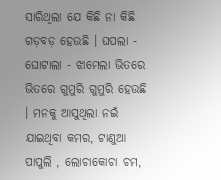ସାରିଥିଲା ଯେ କିଛି ନା କିଛି ଗଡ଼ବଡ଼ ହେଉଛି । ଘପଲା - ଘୋଟାଲା - ଝାମେଲା ଭିତରେ ଭିତରେ ଗୁମୁରି ଗୁମୁରି ହେଉଛି । ମନକୁ ଆସୁଥିଲା ନଇଁ ଯାଇଥିବା କମର, ଟାଣୁଆ ପାପୁଲି , ଲୋଚାକୋଚା ଚମ,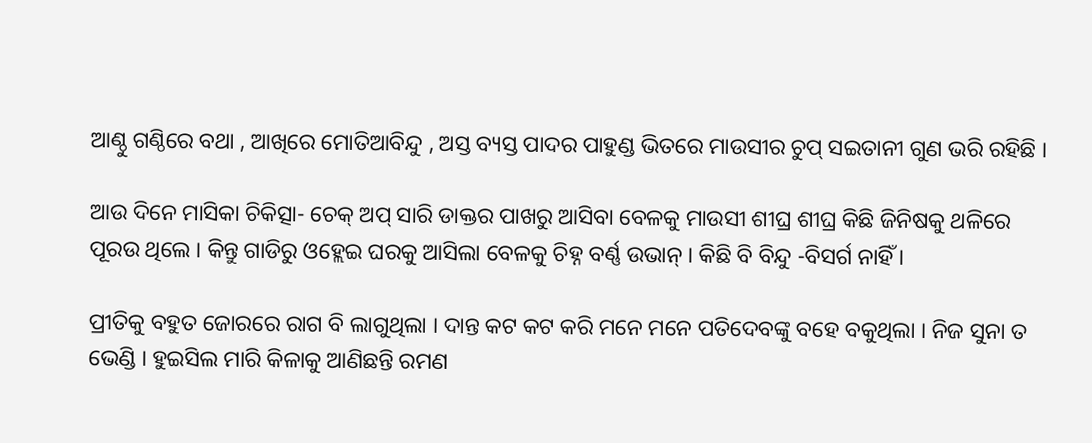ଆଣ୍ଠୁ ଗଣ୍ଠିରେ ବଥା , ଆଖିରେ ମୋତିଆବିନ୍ଦୁ , ଅସ୍ତ ବ୍ୟସ୍ତ ପାଦର ପାହୁଣ୍ଡ ଭିତରେ ମାଉସୀର ଚୁପ୍ ସଇତାନୀ ଗୁଣ ଭରି ରହିଛି ।

ଆଉ ଦିନେ ମାସିକା ଚିକିତ୍ସା- ଚେକ୍ ଅପ୍ ସାରି ଡାକ୍ତର ପାଖରୁ ଆସିବା ବେଳକୁ ମାଉସୀ ଶୀଘ୍ର ଶୀଘ୍ର କିଛି ଜିନିଷକୁ ଥଳିରେ ପୂରଉ ଥିଲେ । କିନ୍ତୁ ଗାଡିରୁ ଓହ୍ଲେଇ ଘରକୁ ଆସିଲା ବେଳକୁ ଚିହ୍ନ ବର୍ଣ୍ଣ ଉଭାନ୍ । କିଛି ବି ବିନ୍ଦୁ -ବିସର୍ଗ ନାହିଁ ।

ପ୍ରୀତିକୁ ବହୁତ ଜୋରରେ ରାଗ ବି ଲାଗୁଥିଲା । ଦାନ୍ତ କଟ କଟ କରି ମନେ ମନେ ପତିଦେବଙ୍କୁ ବହେ ବକୁଥିଲା । ନିଜ ସୁନା ତ ଭେଣ୍ଡି । ହୁଇସିଲ ମାରି କିଳାକୁ ଆଣିଛନ୍ତି ରମଣ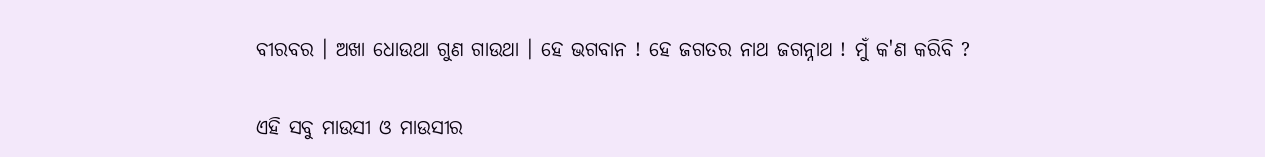ବୀରବର । ଅଖା ଧୋଉଥା ଗୁଣ ଗାଉଥା । ହେ ଭଗବାନ ! ହେ ଜଗତର ନାଥ ଜଗନ୍ନାଥ ! ମୁଁ କ'ଣ କରିବି ?

ଏହି ସବୁ ମାଉସୀ ଓ ମାଉସୀର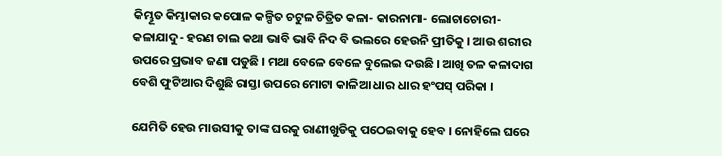କିମ୍ଭୂତ କିମ୍ଭାକାର କପୋଳ କଳ୍ପିତ ଚଟୁଳ ଚିତ୍ରିତ କଳା- କାରନାମା- ଲୋଚାଚୋରୀ- କଳାଯାଦୁ- ହରଣ ଚାଲ କଥା ଭାବି ଭାବି ନିଦ ବି ଭଲରେ ହେଉନି ପ୍ରୀତିକୁ । ଆଉ ଶରୀର ଉପରେ ପ୍ରଭାବ ଜଣା ପଡୁଛି । ମଥା ବେଳେ ବେଳେ ବୁଲେଇ ଦଉଛି । ଆଖି ତଳ କଳାଦାଗ ବେଶି ଫୁଟିଆର ଦିଶୁଛି ରାସ୍ତା ଉପରେ ମୋଟା କାଳିଆ ଧାର ଧାର ହଂପସ୍ ପରିକା ।

ଯେମିତି ହେଉ ମାଉସୀକୁ ତାଙ୍କ ଘରକୁ ରାଣୀଖୁଡିକୁ ପଠେଇବାକୁ ହେବ । ନୋହିଲେ ଘରେ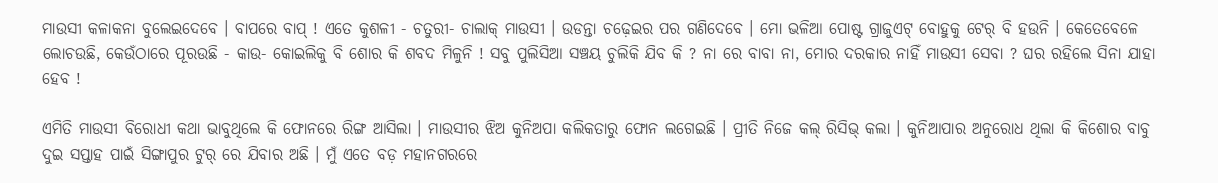ମାଉସୀ କଳାକନା ବୁଲେଇଦେବେ । ବାପରେ ବାପ୍ ! ଏତେ କୁଶଳୀ - ଚତୁରୀ- ଚାଲାକ୍ ମାଉସୀ । ଉଡନ୍ତା ଚଢ଼େଇର ପର ଗଣିଦେବେ । ମୋ ଭଳିଆ ପୋଷ୍ଟ ଗ୍ରାଜୁଏଟ୍ ବୋହୁକୁ ଟେର୍ ବି ହଉନି । କେତେବେଳେ ଲୋଚଉଛି, କେଉଁଠାରେ ପୂରଉଛି - କାଉ- କୋଇଲିକୁ ବି ଶୋର କି ଶବଦ ମିଳୁନି ! ସବୁ ପୁଲିସିଆ ସଞ୍ଚୟ ଚୁଲିକି ଯିବ କି ? ନା ରେ ବାବା ନା, ମୋର ଦରକାର ନାହିଁ ମାଉସୀ ସେବା ? ଘର ରହିଲେ ସିନା ଯାହା ହେବ !

ଏମିତି ମାଉସୀ ବିରୋଧୀ କଥା ଭାବୁଥିଲେ କି ଫୋନରେ ରିଙ୍ଗ ଆସିଲା । ମାଉସୀର ଝିଅ କୁନିଅପା କଲିକତାରୁ ଫୋନ ଲଗେଇଛି । ପ୍ରୀତି ନିଜେ କଲ୍ ରିସିଭ୍ କଲା । କୁନିଆପାର ଅନୁରୋଧ ଥିଲା କି କିଶୋର ବାବୁ ଦୁଇ ସପ୍ତାହ ପାଇଁ ସିଙ୍ଗାପୁର ଟୁର୍ ରେ ଯିବାର ଅଛି । ମୁଁ ଏତେ ବଡ଼ ମହାନଗରରେ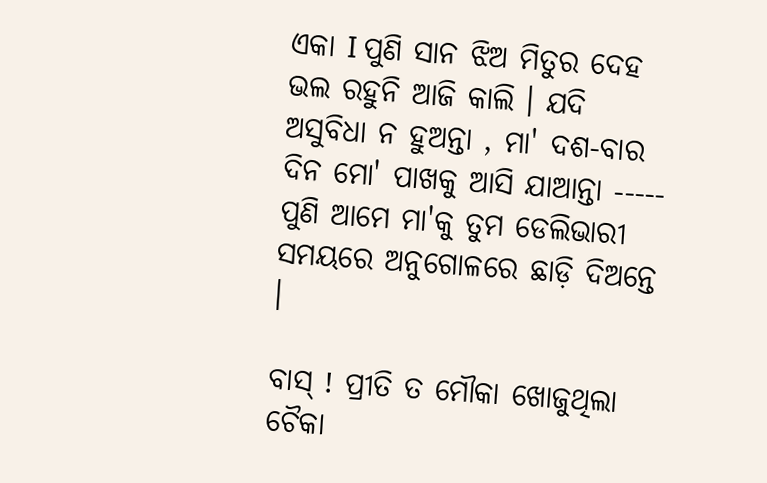ଏକା I ପୁଣି ସାନ ଝିଅ ମିତୁର ଦେହ ଭଲ ରହୁନି ଆଜି କାଲି । ଯଦି ଅସୁବିଧା ନ ହୁଅନ୍ତା , ମା' ଦଶ-ବାର ଦିନ ମୋ' ପାଖକୁ ଆସି ଯାଆନ୍ତା ----- ପୁଣି ଆମେ ମା'କୁ ତୁମ ଡେଲିଭାରୀ ସମୟରେ ଅନୁଗୋଳରେ ଛାଡ଼ି ଦିଅନ୍ତେ ।

ବାସ୍ ! ପ୍ରୀତି ତ ମୌକା ଖୋଜୁଥିଲା ଚୈକା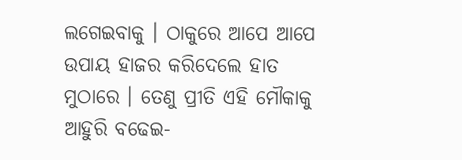ଲଗେଇବାକୁ । ଠାକୁରେ ଆପେ ଆପେ ଉପାୟ ହାଜର କରିଦେଲେ ହାତ ମୁଠାରେ । ତେଣୁ ପ୍ରୀତି ଏହି ମୌକାକୁ ଆହୁରି ବଢେଇ-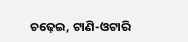ଚଢ଼େଇ, ଟାଣି-ଓଟାରି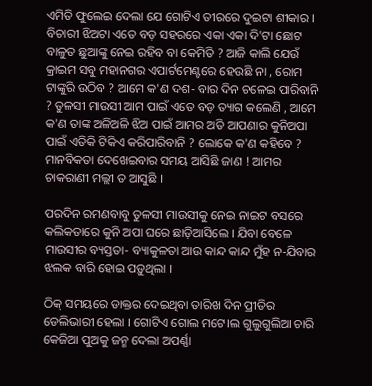ଏମିତି ଫୁଲେଇ ଦେଲା ଯେ ଗୋଟିଏ ତୀରରେ ଦୁଇଟା ଶୀକାର । ବିଚାରୀ ଝିଅଟା ଏତେ ବଡ଼ ସହରରେ ଏକା ଏକା ଦି'ଟା ଛୋଟ ବାଳୁତ ଛୁଆଙ୍କୁ ନେଇ ରହିବ ବା କେମିତି ? ଆଜି କାଲି ଯେଉଁ କ୍ରାଇମ ସବୁ ମହାନଗର ଏପାର୍ଟମେଣ୍ଟରେ ହେଉଛି ନା , ରୋମ ଟାଙ୍କୁରି ଉଠିବ ? ଆମେ କ'ଣ ଦଶ- ବାର ଦିନ ଚଳେଇ ପାରିବାନି ? ତୁଳସୀ ମାଉସୀ ଆମ ପାଇଁ ଏତେ ବଡ଼ ତ୍ୟାଗ କଲେଣି , ଆମେ କ'ଣ ତାଙ୍କ ଅଳିଅଳି ଝିଅ ପାଇଁ ଆମର ଅତି ଆପଣାର କୁନିଅପା ପାଇଁ ଏତିକି ଟିକିଏ କରିପାରିବାନି ? ଲୋକେ କ'ଣ କହିବେ ? ମାନବିକତା ଦେଖେଇବାର ସମୟ ଆସିଛି ଜାଣ ! ଆମର ଚାକରାଣୀ ମଲ୍ଲୀ ତ ଆସୁଛି ।

ପରଦିନ ରମଣବାବୁ ତୁଳସୀ ମାଉସୀକୁ ନେଇ ନାଇଟ ବସରେ କଲିକତାରେ କୁନି ଅପା ଘରେ ଛାଡ଼ିଆସିଲେ । ଯିବା ବେଳେ ମାଉସୀର ବ୍ୟସ୍ତତା- ବ୍ୟାକୁଳତା ଆଉ କାନ୍ଦ କାନ୍ଦ ମୁଁହ ନ-ଯିବାର ଝଲକ ବାରି ହୋଇ ପଡ଼ୁଥିଲା ।

ଠିକ୍ ସମୟରେ ଡାକ୍ତର ଦେଇଥିବା ତାରିଖ ଦିନ ପ୍ରୀତିର ଡେଲିଭାରୀ ହେଲା । ଗୋଟିଏ ଗୋଲ ମଟେ।ଲ ଗୁଲୁଗୁଲିଆ ଚାରି କେଜିଆ ପୁଅକୁ ଜନ୍ମ ଦେଲା ଅପର୍ଣ୍ଣା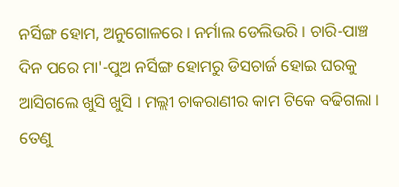ନର୍ସିଙ୍ଗ ହୋମ, ଅନୁଗୋଳରେ । ନର୍ମାଲ ଡେଲିଭରି । ଚାରି-ପାଞ୍ଚ ଦିନ ପରେ ମା'-ପୁଅ ନର୍ସିଙ୍ଗ ହୋମରୁ ଡିସଚାର୍ଜ ହୋଇ ଘରକୁ ଆସିଗଲେ ଖୁସି ଖୁସି । ମଲ୍ଲୀ ଚାକରାଣୀର କାମ ଟିକେ ବଢିଗଲା । ତେଣୁ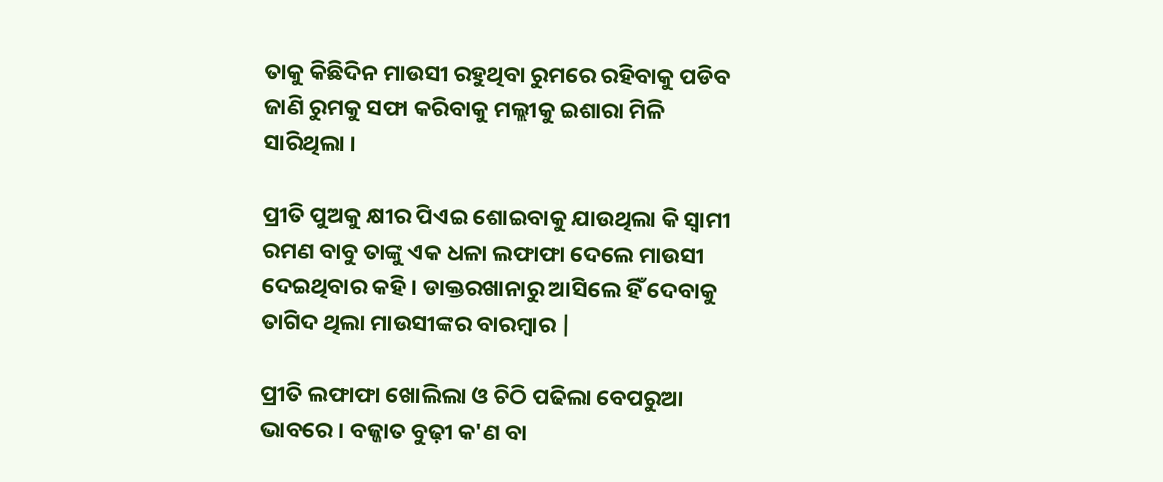ତାକୁ କିଛିଦିନ ମାଉସୀ ରହୁଥିବା ରୁମରେ ରହିବାକୁ ପଡିବ ଜାଣି ରୁମକୁ ସଫା କରିବାକୁ ମଲ୍ଲୀକୁ ଇଶାରା ମିଳି ସାରିଥିଲା ।

ପ୍ରୀତି ପୁଅକୁ କ୍ଷୀର ପିଏଇ ଶୋଇବାକୁ ଯାଉଥିଲା କି ସ୍ୱାମୀ ରମଣ ବାବୁ ତାଙ୍କୁ ଏକ ଧଳା ଲଫାଫା ଦେଲେ ମାଉସୀ ଦେଇଥିବାର କହି । ଡାକ୍ତରଖାନାରୁ ଆସିଲେ ହିଁ ଦେବାକୁ ତାଗିଦ ଥିଲା ମାଉସୀଙ୍କର ବାରମ୍ଵାର |

ପ୍ରୀତି ଲଫାଫା ଖୋଲିଲା ଓ ଚିଠି ପଢିଲା ବେପରୁଆ ଭାବରେ । ବଜ୍ଜାତ ବୁଢ଼ୀ କ'ଣ ବା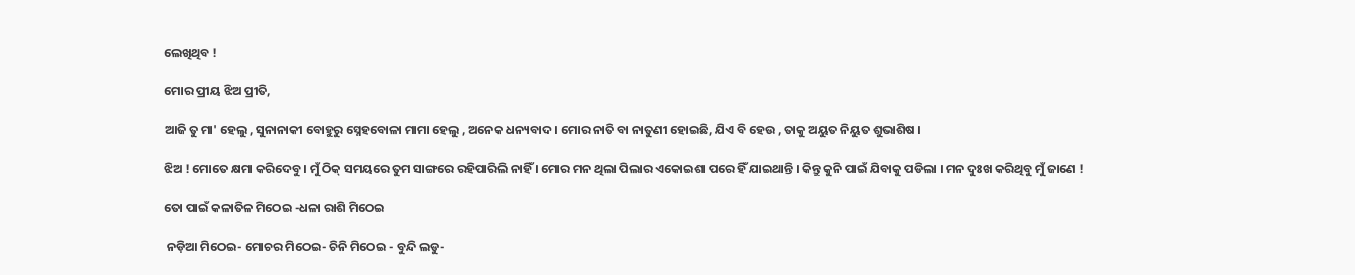ଲେଖିଥିବ !

ମୋର ପ୍ରୀୟ ଝିଅ ପ୍ରୀତି,

ଆଜି ତୁ ମା' ହେଲୁ , ସୁନାନାକୀ ବୋହୁରୁ ସ୍ନେହବୋଳା ମାମା ହେଲୁ , ଅନେକ ଧନ୍ୟବାଦ । ମୋର ନାତି ବା ନାତୁଣୀ ହୋଇଛି, ଯିଏ ବି ହେଉ , ତାକୁ ଅୟୁତ ନିୟୁତ ଶୁଭାଶିଷ ।

ଝିଅ ! ମୋତେ କ୍ଷମା କରିଦେବୁ । ମୁଁ ଠିକ୍ ସମୟରେ ତୁମ ସାଙ୍ଗରେ ରହିପାରିଲି ନାହିଁ । ମୋର ମନ ଥିଲା ପିଲାର ଏକୋଇଶା ପରେ ହିଁ ଯାଇଥାନ୍ତି । କିନ୍ତୁ କୁନି ପାଇଁ ଯିବାକୁ ପଡିଲା । ମନ ଦୁଃଖ କରିଥିବୁ ମୁଁ ଜାଣେ !

ତୋ ପାଇଁ କଳାତିଳ ମିଠେଇ -ଧଳା ରାଶି ମିଠେଇ

 ନଡ଼ିଆ ମିଠେଇ- ମୋଚର ମିଠେଇ- ଚିନି ମିଠେଇ - ବୁନ୍ଦି ଲଡୁ-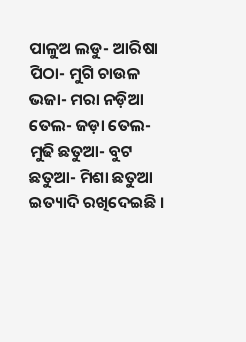ପାଳୁଅ ଲଡୁ- ଆରିଷା ପିଠା- ମୁଗି ଚାଉଳ ଭଜା- ମରା ନଡ଼ିଆ ତେଲ- ଜଡ଼ା ତେଲ- ମୁଢି ଛତୁଆ- ବୁଟ ଛତୁଆ- ମିଶା ଛତୁଆ ଇତ୍ୟାଦି ରଖିଦେଇଛି ।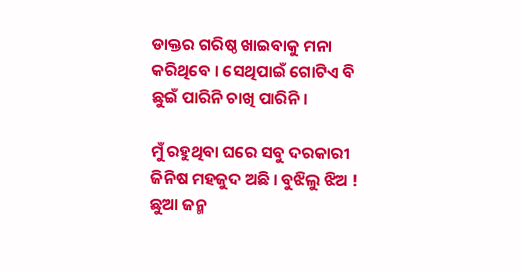ଡାକ୍ତର ଗରିଷ୍ଠ ଖାଇବାକୁ ମନା କରିଥିବେ । ସେଥିପାଇଁ ଗୋଟିଏ ବି ଛୁଇଁ ପାରିନି ଚାଖି ପାରିନି।

ମୁଁ ରହୁଥିବା ଘରେ ସବୁ ଦରକାରୀ ଜିନିଷ ମହଜୁଦ ଅଛି । ବୁଝିଲୁ ଝିଅ ! ଛୁଆ ଜନ୍ମ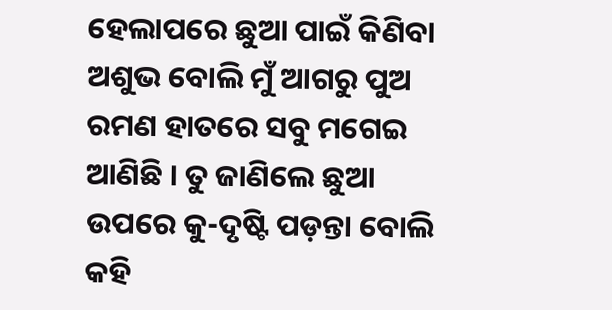ହେଲାପରେ ଛୁଆ ପାଇଁ କିଣିବା ଅଶୁଭ ବୋଲି ମୁଁ ଆଗରୁ ପୁଅ ରମଣ ହାତରେ ସବୁ ମଗେଇ ଆଣିଛି । ତୁ ଜାଣିଲେ ଛୁଆ ଉପରେ କୁ-ଦୃଷ୍ଟି ପଡ଼ନ୍ତା ବୋଲି କହି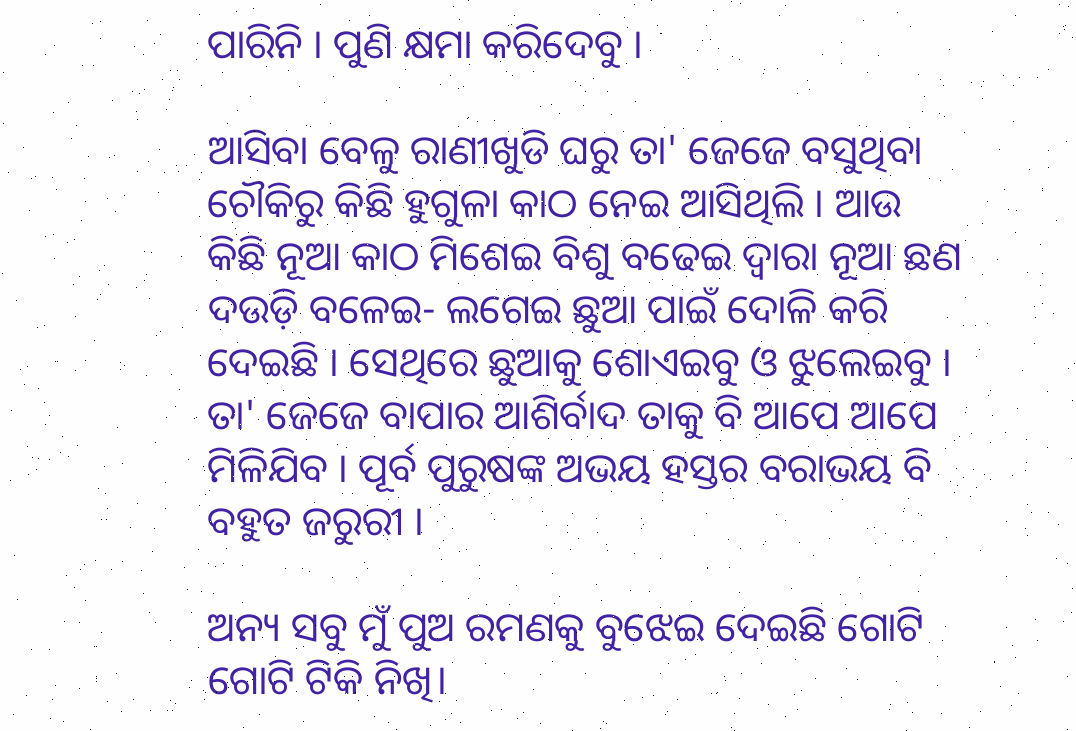ପାରିନି । ପୁଣି କ୍ଷମା କରିଦେବୁ ।

ଆସିବା ବେଳୁ ରାଣୀଖୁଡି ଘରୁ ତା' ଜେଜେ ବସୁଥିବା ଚୌକିରୁ କିଛି ହୁଗୁଳା କାଠ ନେଇ ଆସିଥିଲି । ଆଉ କିଛି ନୂଆ କାଠ ମିଶେଇ ବିଶୁ ବଢେଇ ଦ୍ଵାରା ନୂଆ ଛଣ ଦଉଡ଼ି ବଳେଇ- ଲଗେଇ ଛୁଆ ପାଇଁ ଦୋଳି କରି ଦେଇଛି । ସେଥିରେ ଛୁଆକୁ ଶୋଏଇବୁ ଓ ଝୁଲେଇବୁ । ତା' ଜେଜେ ବାପାର ଆଶିର୍ବାଦ ତାକୁ ବି ଆପେ ଆପେ ମିଳିଯିବ । ପୂର୍ବ ପୁରୁଷଙ୍କ ଅଭୟ ହସ୍ତର ବରାଭୟ ବି ବହୁତ ଜରୁରୀ ।

ଅନ୍ୟ ସବୁ ମୁଁ ପୁଅ ରମଣକୁ ବୁଝେଇ ଦେଇଛି ଗୋଟି ଗୋଟି ଟିକି ନିଖି।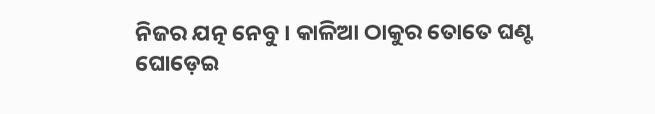ନିଜର ଯତ୍ନ ନେବୁ । କାଳିଆ ଠାକୁର ତୋତେ ଘଣ୍ଟ ଘୋଡ଼େଇ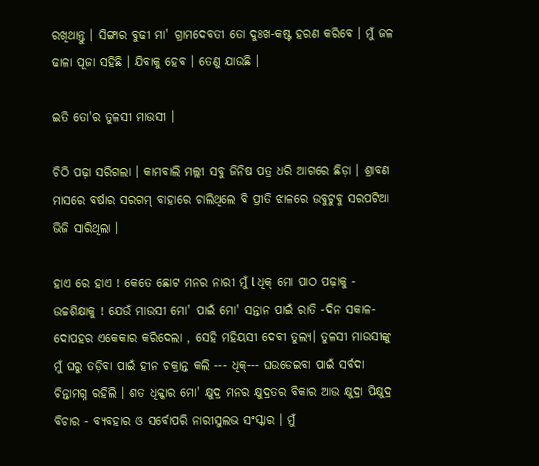ରଖିଥାନ୍ତୁ । ସିଙ୍ଗାର ବୁଢୀ ମା' ଗ୍ରାମଦେବତୀ ତୋ ଦୁଃଖ-କଷ୍ଟ ହରଣ କରିବେ । ମୁଁ ଜଳ ଢାଳା ପୂଜା ସହିଛି । ଯିବାକୁ ହେବ । ତେଣୁ ଯାଉଛି ।

ଇତି ତୋ'ର ତୁଳସୀ ମାଉସୀ ।

ଚିଠି ପଢ଼ା ସରିଗଲା । କାମବାଲି ମଲ୍ଲୀ ସବୁ ଜିନିଷ ପତ୍ର ଧରି ଆଗରେ ଛିଡ଼ା । ଶ୍ରାବଣ ମାସରେ ବର୍ଷାର ସରଗମ୍ ବାହାରେ ଚାଲିଥିଲେ ବି ପ୍ରୀତି ଝାଳରେ ଉବୁଟୁବୁ ସରପଟିଆ ଭିଜି ସାରିଥିଲା ।

ହାଏ ରେ ହାଏ ! କେତେ ଛୋଟ ମନର ନାରୀ ମୁଁ l ଧିକ୍ ମୋ ପାଠ ପଢ଼ାକୁ - ଉଚ୍ଚଶିକ୍ଷାକୁ ! ଯେଉଁ ମାଉସୀ ମୋ' ପାଇଁ ମୋ' ସନ୍ତାନ ପାଇଁ ରାତି -ଦିନ ସକାଳ- ଦୋପହର ଏକେକାର କରିଦେଲା , ସେହି ମହିୟସୀ ଦେବୀ ତୁଲ୍ୟ। ତୁଳସୀ ମାଉସୀଙ୍କୁ ମୁଁ ଘରୁ ତଡ଼ିବା ପାଇଁ ହୀନ ଚକ୍ରାନ୍ତ କଲି --- ଧିକ୍--- ଘଉଡେଇବା ପାଇଁ ସର୍ବଦା ଚିନ୍ତାମଗ୍ନ ରହିଲି । ଶତ ଧିକ୍କାର ମୋ' କ୍ଷୁଦ୍ର ମନର କ୍ଷୁଦ୍ରତର ବିକାର ଆଉ କ୍ଷୁଦ୍ରା ପିକ୍ଷୁଦ୍ର ବିଚାର - ବ୍ୟବହାର ଓ ସର୍ବୋପରି ନାରୀସୁଲଭ ସଂସ୍କାର । ମୁଁ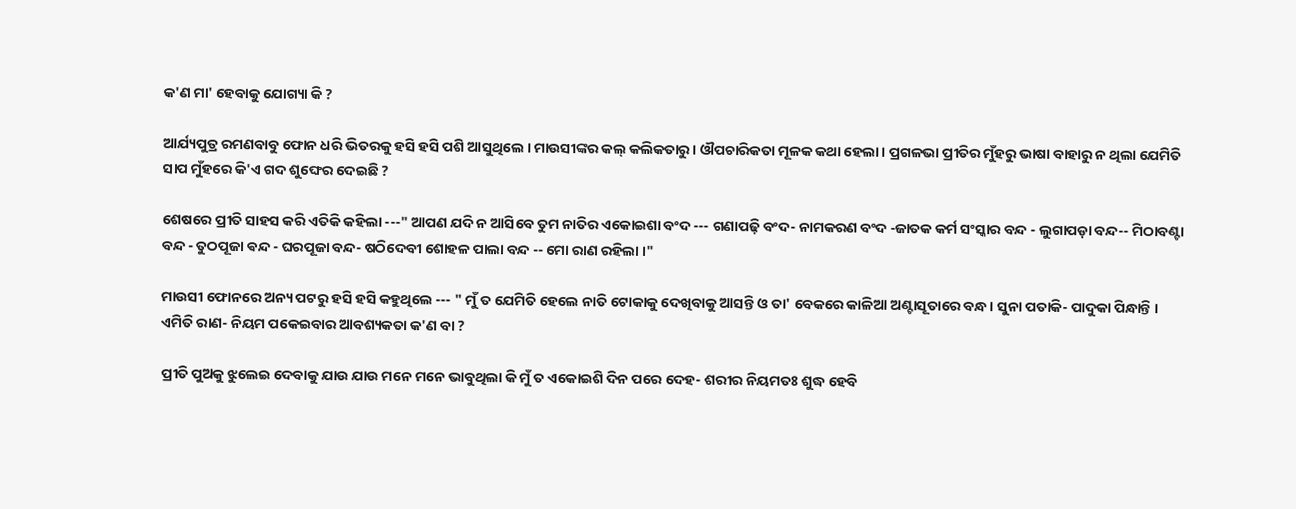କ'ଣ ମା' ହେବାକୁ ଯୋଗ୍ୟା କି ?

ଆର୍ଯ୍ୟପୁତ୍ର ରମଣବାବୁ ଫୋନ ଧରି ଭିତରକୁ ହସି ହସି ପଶି ଆସୁଥିଲେ । ମାଉସୀଙ୍କର କଲ୍ କଲିକତାରୁ । ଔପଚାରିକତା ମୂଳକ କଥା ହେଲା । ପ୍ରଗଳଭା ପ୍ରୀତିର ମୁଁହରୁ ଭାଷା ବାହାରୁ ନ ଥିଲା ଯେମିତି ସାପ ମୁଁହରେ କି'ଏ ଗଦ ଶୁଙ୍ଘେର ଦେଇଛି ?

ଶେଷରେ ପ୍ରୀତି ସାହସ କରି ଏତିକି କହିଲା ---" ଆପଣ ଯଦି ନ ଆସିବେ ତୁମ ନାତିର ଏକୋଇଶା ବଂଦ --- ଗଣାପଢ଼ି ବଂଦ- ନାମକରଣ ବଂଦ -ଜାତକ କର୍ମ ସଂସ୍କାର ବନ୍ଦ - ଲୁଗାପଡ଼ା ବନ୍ଦ-- ମିଠାବଣ୍ଟା ବନ୍ଦ - ତୁଠପୂଜା ଵନ୍ଦ - ଘରପୂଜା ବନ୍ଦ- ଷଠିଦେବୀ ଶୋହଳ ପାଲା ବନ୍ଦ -- ମୋ ରାଣ ରହିଲା ।"

ମାଉସୀ ଫୋନରେ ଅନ୍ୟ ପଟରୁ ହସି ହସି କହୁଥିଲେ --- " ମୁଁ ତ ଯେମିତି ହେଲେ ନାତି ଟୋକାକୁ ଦେଖିବାକୁ ଆସନ୍ତି ଓ ତା' ବେକରେ କାଳିଆ ଅଣ୍ଟାସୂତାରେ ବନ୍ଧ। ସୁନା ପତାକି- ପାଦୁକା ପିନ୍ଧାନ୍ତି । ଏମିତି ରାଣ- ନିୟମ ପକେଇବାର ଆବଶ୍ୟକତା କ'ଣ ବା ?

ପ୍ରୀତି ପୁଅକୁ ଝୁଲେଇ ଦେବାକୁ ଯାଉ ଯାଉ ମନେ ମନେ ଭାବୁଥିଲା କି ମୁଁ ତ ଏକୋଇଶି ଦିନ ପରେ ଦେହ- ଶରୀର ନିୟମତଃ ଶୁଦ୍ଧ ହେବି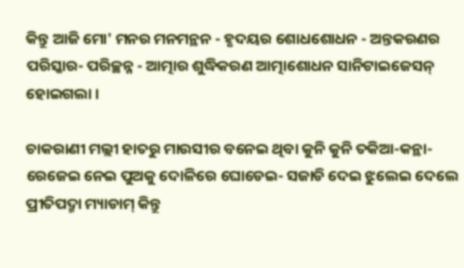କିନ୍ତୁ ଆଜି ମୋ' ମନର ମନମନ୍ଥନ - ହୃଦୟର ଶୋଧଶୋଧନ - ଅନ୍ତକରଣର ପରିସ୍କାର- ପରିଚ୍ଛନ୍ନ - ଆତ୍ମାର ଶୁଦ୍ଧିକରଣ ଆତ୍ମାଶୋଧନ ସାନିଟାଇଜେସନ୍ ହୋଇଗଲା ।

ଚାକରାଣୀ ମଲ୍ଲୀ ହାତରୁ ମାଉସୀର ବନେଇ ଥିବା କୁନି କୁନି ତକିଆ-କନ୍ଥା- ରେଜେଇ ନେଇ ପୁଅକୁ ଦୋଳିରେ ଘୋଡେଇ- ସଜାଡି ଦେଇ ଝୁଲେଇ ଦେଲେ ପ୍ରୀତିପଦ୍ମା ମ୍ୟାଡାମ୍ କିନ୍ତୁ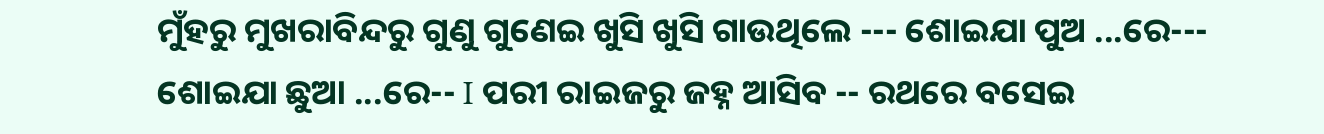ମୁଁହରୁ ମୁଖରାବିନ୍ଦରୁ ଗୁଣୁ ଗୁଣେଇ ଖୁସି ଖୁସି ଗାଉଥିଲେ --- ଶୋଇଯା ପୁଅ ...ରେ--- ଶୋଇଯା ଛୁଆ ...ରେ-- I ପରୀ ରାଇଜରୁ ଜହ୍ନ ଆସିବ -- ରଥରେ ବସେଇ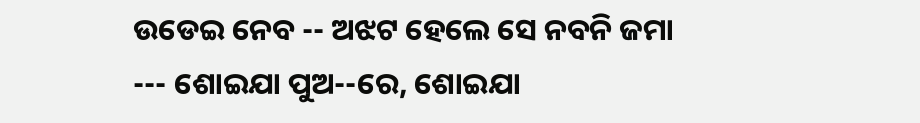ଉଡେଇ ନେବ -- ଅଝଟ ହେଲେ ସେ ନବନି ଜମା --- ଶୋଇଯା ପୁଅ--ରେ, ଶୋଇଯା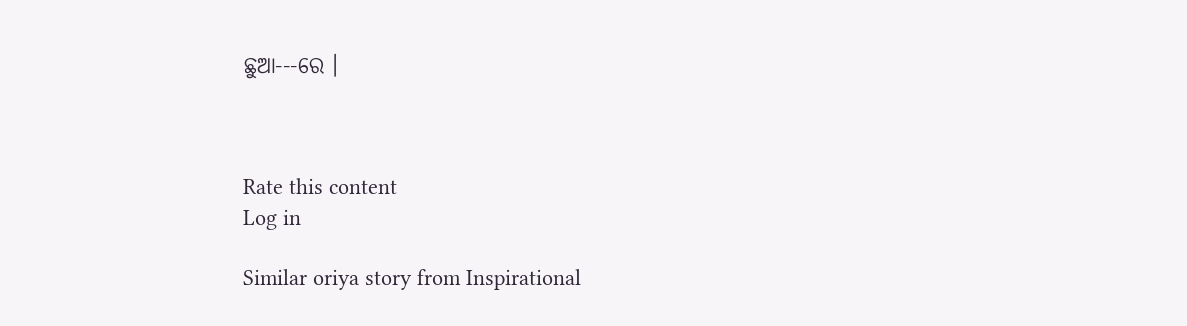ଛୁଆ---ରେ ।



Rate this content
Log in

Similar oriya story from Inspirational